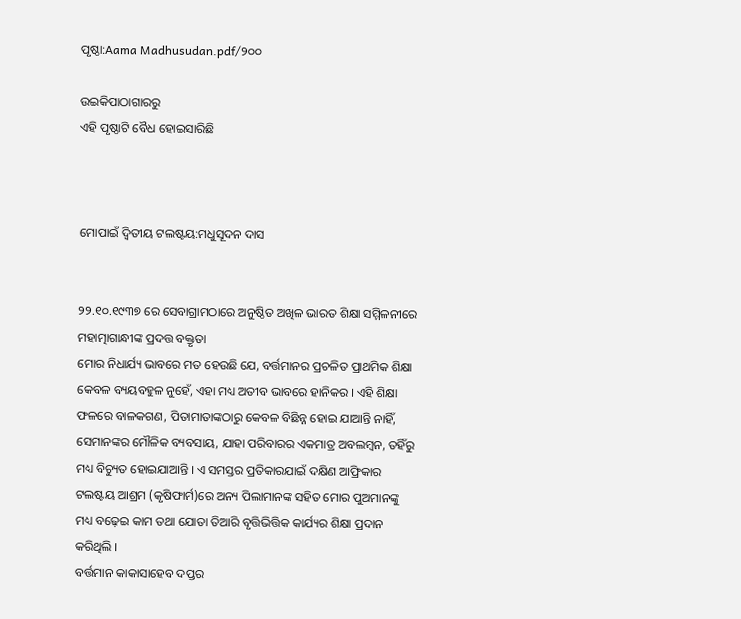ପୃଷ୍ଠା:Aama Madhusudan.pdf/୨୦୦

ଉଇକିପାଠାଗାର‌ରୁ
ଏହି ପୃଷ୍ଠାଟି ବୈଧ ହୋଇସାରିଛି



ମୋପାଇଁ ଦ୍ୱିତୀୟ ଟଲଷ୍ଟୟ:ମଧୁସୂଦନ ଦାସ


୨୨.୧୦.୧୯୩୭ ରେ ସେବାଗ୍ରାମଠାରେ ଅନୁଷ୍ଠିତ ଅଖିଳ ଭାରତ ଶିକ୍ଷା ସମ୍ମିଳନୀରେ ମହାତ୍ମାଗାନ୍ଧୀଙ୍କ ପ୍ରଦତ୍ତ ବକ୍ତୃତା
ମୋର ନିଧାର୍ଯ୍ୟ ଭାବରେ ମତ ହେଉଛି ଯେ, ବର୍ତ୍ତମାନର ପ୍ରଚଳିତ ପ୍ରାଥମିକ ଶିକ୍ଷା କେବଳ ବ୍ୟୟବହୁଳ ନୁହେଁ, ଏହା ମଧ୍ୟ ଅତୀବ ଭାବରେ ହାନିକର । ଏହି ଶିକ୍ଷା ଫଳରେ ବାଳକଗଣ, ପିତାମାତାଙ୍କଠାରୁ କେବଳ ବିଛିନ୍ନ ହୋଇ ଯାଆନ୍ତି ନାହିଁ, ସେମାନଙ୍କର ମୌଳିକ ବ୍ୟବସାୟ, ଯାହା ପରିବାରର ଏକମାତ୍ର ଅବଲମ୍ବନ, ତହିଁରୁ ମଧ୍ୟ ବିଚ୍ୟୁତ ହୋଇଯାଆନ୍ତି । ଏ ସମସ୍ତର ପ୍ରତିକାରଯାଇଁ ଦକ୍ଷିଣ ଆଫ୍ରିକାର ଟଲଷ୍ଟୟ ଆଶ୍ରମ (କୃଷିଫାର୍ମ)ରେ ଅନ୍ୟ ପିଲାମାନଙ୍କ ସହିତ ମୋର ପୁଅମାନଙ୍କୁ ମଧ୍ୟ ବଢ଼େଇ କାମ ତଥା ଯୋତା ତିଆରି ବୃତ୍ତିଭିତ୍ତିକ କାର୍ଯ୍ୟର ଶିକ୍ଷା ପ୍ରଦାନ କରିଥିଲି ।
ବର୍ତ୍ତମାନ କାକାସାହେବ ଦପ୍ତର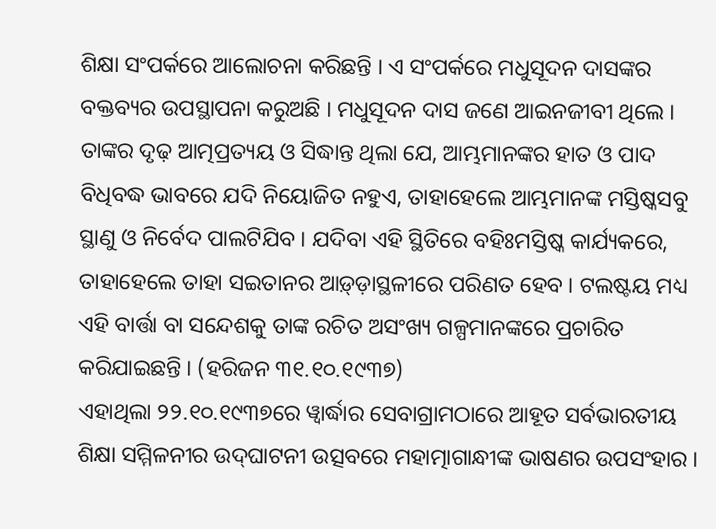ଶିକ୍ଷା ସଂପର୍କରେ ଆଲୋଚନା କରିଛନ୍ତି । ଏ ସଂପର୍କରେ ମଧୁସୂଦନ ଦାସଙ୍କର ବକ୍ତବ୍ୟର ଉପସ୍ଥାପନା କରୁଅଛି । ମଧୁସୂଦନ ଦାସ ଜଣେ ଆଇନଜୀବୀ ଥିଲେ । ତାଙ୍କର ଦୃଢ଼ ଆତ୍ମପ୍ରତ୍ୟୟ ଓ ସିଦ୍ଧାନ୍ତ ଥିଲା ଯେ, ଆମ୍ଭମାନଙ୍କର ହାତ ଓ ପାଦ ବିଧିବଦ୍ଧ ଭାବରେ ଯଦି ନିୟୋଜିତ ନହୁଏ, ତାହାହେଲେ ଆମ୍ଭମାନଙ୍କ ମସ୍ତିଷ୍କସବୁ ସ୍ଥାଣୁ ଓ ନିର୍ବେଦ ପାଲଟିଯିବ । ଯଦିବା ଏହି ସ୍ଥିତିରେ ବହିଃମସ୍ତିଷ୍କ କାର୍ଯ୍ୟକରେ, ତାହାହେଲେ ତାହା ସଇତାନର ଆଡ଼୍‌ଡ଼ାସ୍ଥଳୀରେ ପରିଣତ ହେବ । ଟଲଷ୍ଟୟ ମଧ୍ୟ ଏହି ବାର୍ତ୍ତା ବା ସନ୍ଦେଶକୁ ତାଙ୍କ ରଚିତ ଅସଂଖ୍ୟ ଗଳ୍ପମାନଙ୍କରେ ପ୍ରଚାରିତ କରିଯାଇଛନ୍ତି । (ହରିଜନ ୩୧.୧୦.୧୯୩୭)
ଏହାଥିଲା ୨୨.୧୦.୧୯୩୭ରେ ୱ୍ୱାର୍ଦ୍ଧାର ସେବାଗ୍ରାମଠାରେ ଆହୂତ ସର୍ବଭାରତୀୟ ଶିକ୍ଷା ସମ୍ମିଳନୀର ଉଦ୍‌ଘାଟନୀ ଉତ୍ସବରେ ମହାତ୍ମାଗାନ୍ଧୀଙ୍କ ଭାଷଣର ଉପସଂହାର ।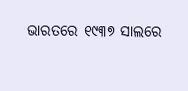ଭାରତରେ ୧୯୩୭ ସାଲରେ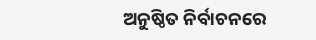ଅନୁଷ୍ଠିତ ନିର୍ବାଚନରେ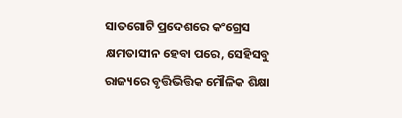ସାତଗୋଟି ପ୍ରଦେଶରେ କଂଗ୍ରେସ କ୍ଷମତାସୀନ ହେବା ପରେ, ସେହିସବୁ ରାଜ୍ୟରେ ବୃତ୍ତିଭିତ୍ତିକ ମୌଳିକ ଶିକ୍ଷା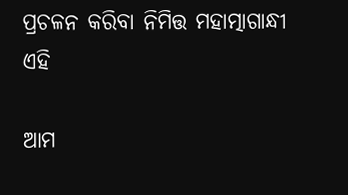ପ୍ରଚଳନ କରିବା ନିମିତ୍ତ ମହାତ୍ମାଗାନ୍ଧୀ ଏହି

ଆମ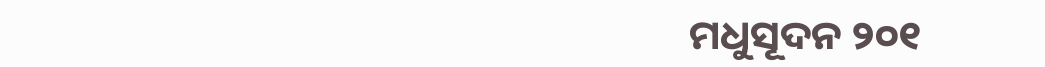ମଧୁସୂଦନ ୨୦୧